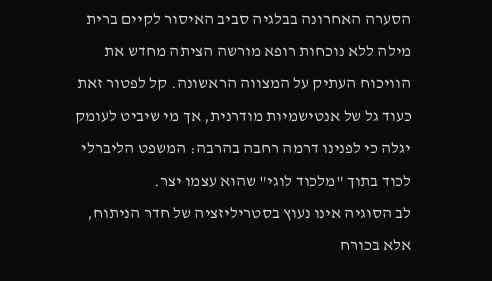הסערה האחרונה בבלגיה סביב האיסור לקיים ברית מילה ללא נוכחות רופא מורשה הציתה מחדש את הוויכוח העתיק על המצווה הראשונה. קל לפטור זאת כעוד גל של אנטישמיות מודרנית, אך מי שיביט לעומק יגלה כי לפנינו דרמה רחבה בהרבה: המשפט הליברלי לכוד בתוך "מלכוד לוגי" שהוא עצמו יצר.
לב הסוגיה אינו נעוץ בסטריליזציה של חדר הניתוח, אלא בכורח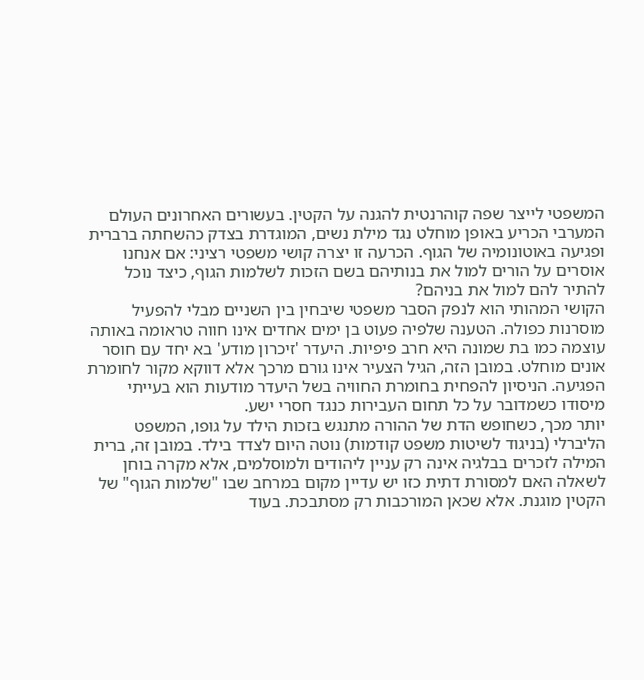המשפטי לייצר שפה קוהרנטית להגנה על הקטין. בעשורים האחרונים העולם המערבי הכריע באופן מוחלט נגד מילת נשים, המוגדרת בצדק כהשחתה ברברית ופגיעה באוטונומיה של הגוף. הכרעה זו יצרה קושי משפטי רציני: אם אנחנו אוסרים על הורים למול את בנותיהם בשם הזכות לשלמות הגוף, כיצד נוכל להתיר להם למול את בניהם?
הקושי המהותי הוא לנפק הסבר משפטי שיבחין בין השניים מבלי להפעיל מוסרנות כפולה. הטענה שלפיה פעוט בן ימים אחדים אינו חווה טראומה באותה עוצמה כמו בת שמונה היא חרב פיפיות. היעדר 'זיכרון מודע' בא יחד עם חוסר אונים מוחלט. במובן הזה, הגיל הצעיר אינו גורם מרכך אלא דווקא מקור לחומרת הפגיעה. הניסיון להפחית בחומרת החוויה בשל היעדר מודעות הוא בעייתי מיסודו כשמדובר על כל תחום העבירות כנגד חסרי ישע.
יותר מכך, כשחופש הדת של ההורה מתנגש בזכות הילד על גופו, המשפט הליברלי (בניגוד לשיטות משפט קודמות) נוטה היום לצדד בילד. במובן זה, ברית המילה לזכרים בבלגיה אינה רק עניין ליהודים ולמוסלמים, אלא מקרה בוחן לשאלה האם למסורת דתית כזו יש עדיין מקום במרחב שבו "שלמות הגוף" של הקטין מוגנת. אלא שכאן המורכבות רק מסתבכת. בעוד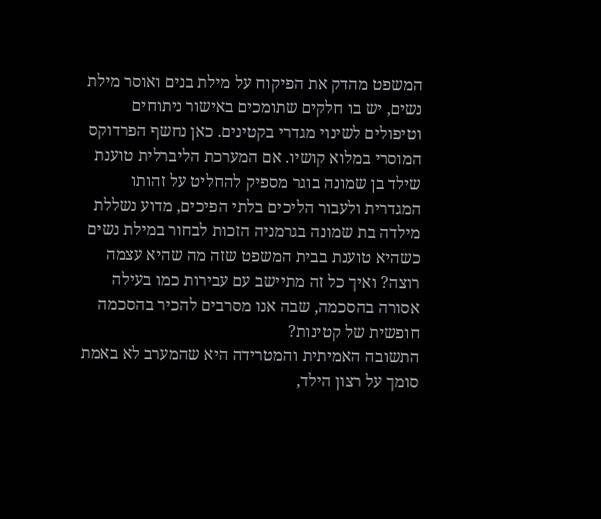המשפט מהדק את הפיקוח על מילת בנים ואוסר מילת נשים, יש בו חלקים שתומכים באישור ניתוחים וטיפולים לשינוי מגדרי בקטינים. כאן נחשף הפרדוקס המוסרי במלוא קושיו. אם המערכת הליברלית טוענת שילד בן שמונה בוגר מספיק להחליט על זהותו המגדרית ולעבור הליכים בלתי הפיכים, מדוע נשללת מילדה בת שמונה בגרמניה הזכות לבחור במילת נשים כשהיא טוענת בבית המשפט שזה מה שהיא עצמה רוצה? ואיך כל זה מתיישב עם עבירות כמו בעילה אסורה בהסכמה, שבה אנו מסרבים להכיר בהסכמה חופשית של קטינות?
התשובה האמיתית והמטרידה היא שהמערב לא באמת סומך על רצון הילד,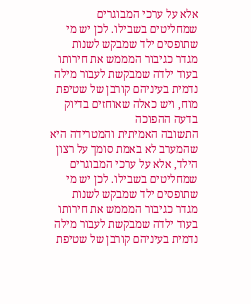אלא על ערכי המבוגרים שמחליטים בשבילו. לכן יש מי שתופסים ילד שמבקש לשנות מגדר כגיבור המממש את חירותו בעוד ילדה שמבקשת לעבור מילה נדמית בעיניהם קורבן של שטיפת מוח, ויש כאלה שאוחזים בדיוק בדעה ההפוכה
התשובה האמיתית והמטרידה היא שהמערב לא באמת סומך על רצון הילד, אלא על ערכי המבוגרים שמחליטים בשבילו. לכן יש מי שתופסים ילד שמבקש לשנות מגדר כגיבור המממש את חירותו בעוד ילדה שמבקשת לעבור מילה נדמית בעיניהם קורבן של שטיפת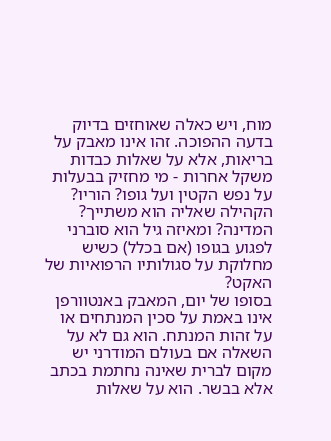מוח, ויש כאלה שאוחזים בדיוק בדעה ההפוכה. זהו אינו מאבק על בריאות, אלא על שאלות כבדות משקל אחרות - מי מחזיק בבעלות על נפש הקטין ועל גופו? הוריו? הקהילה שאליה הוא משתייך? המדינה? ומאיזה גיל הוא סוברני לפגוע בגופו (אם בכלל) כשיש מחלוקת על סגולותיו הרפואיות של האקט?
בסופו של יום, המאבק באנטוורפן אינו באמת על סכין המנתחים או על זהות המנתח. הוא גם לא על השאלה אם בעולם המודרני יש מקום לברית שאינה נחתמת בכתב אלא בבשר. הוא על שאלות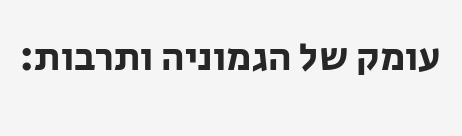עומק של הגמוניה ותרבות: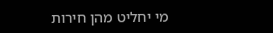מי יחליט מהן חירות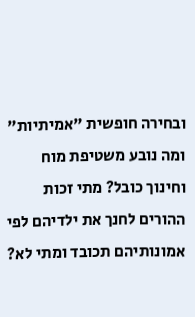ובחירה חופשית "אמיתיות" ומה נובע משטיפת מוח וחינוך כובל? מתי זכות ההורים לחנך את ילדיהם לפי אמונותיהם תכובד ומתי לא?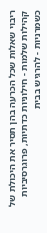ריבוי שאלות שכל הכרעה בהן תסיר את היכולת של קהילות שלמות - חילוניות כדתיות, פרוגרסיביות כשמרניות - להרגיש בבית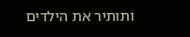ותותיר את הילדים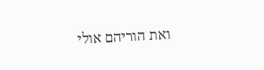ואת הוריהם אולי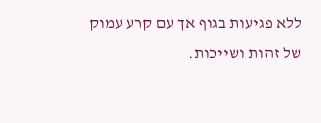ללא פגיעות בגוף אך עם קרע עמוק של זהות ושייכות.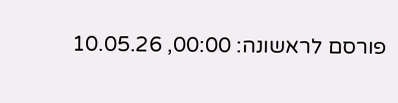פורסם לראשונה: 00:00, 10.05.26